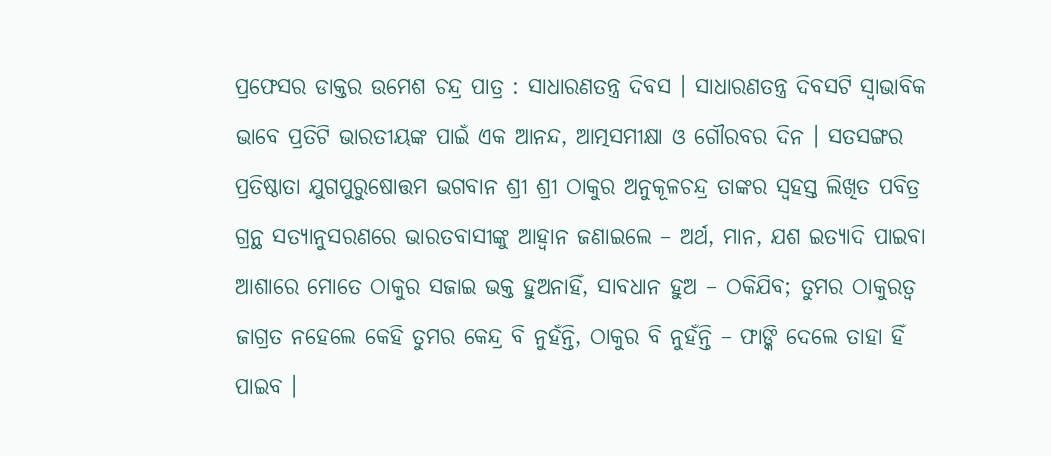ପ୍ରଫେସର ଡାକ୍ତର ଉମେଶ ଚନ୍ଦ୍ର ପାତ୍ର : ସାଧାରଣତନ୍ତ୍ର ଦିବସ । ସାଧାରଣତନ୍ତ୍ର ଦିବସଟି ସ୍ୱାଭାବିକ ଭାବେ ପ୍ରତିଟି ଭାରତୀୟଙ୍କ ପାଇଁ ଏକ ଆନନ୍ଦ, ଆତ୍ମସମୀକ୍ଷା ଓ ଗୌରବର ଦିନ । ସତସଙ୍ଗର ପ୍ରତିଷ୍ଠାତା ଯୁଗପୁରୁଷୋତ୍ତମ ଭଗବାନ ଶ୍ରୀ ଶ୍ରୀ ଠାକୁର ଅନୁକୂଳଚନ୍ଦ୍ର ତାଙ୍କର ସ୍ୱହସ୍ତ ଲିଖିତ ପବିତ୍ର ଗ୍ରନ୍ଥ ସତ୍ୟାନୁସରଣରେ ଭାରତବାସୀଙ୍କୁ ଆହ୍ୱାନ ଜଣାଇଲେ – ଅର୍ଥ, ମାନ, ଯଶ ଇତ୍ୟାଦି ପାଇବା ଆଶାରେ ମୋତେ ଠାକୁର ସଜାଇ ଭକ୍ତ ହୁଅନାହିଁ, ସାବଧାନ ହୁଅ – ଠକିଯିବ; ତୁମର ଠାକୁରତ୍ୱ ଜାଗ୍ରତ ନହେଲେ କେହି ତୁମର କେନ୍ଦ୍ର ବି ନୁହଁନ୍ତି, ଠାକୁର ବି ନୁହଁନ୍ତି – ଫାଙ୍କି ଦେଲେ ତାହା ହିଁ ପାଇବ ।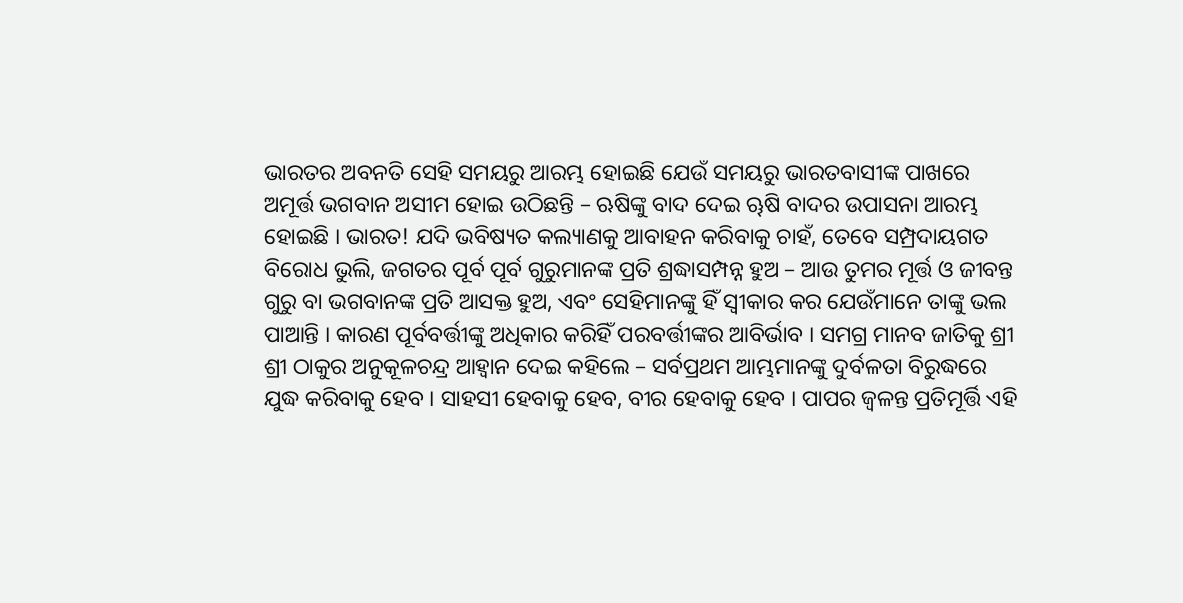ଭାରତର ଅବନତି ସେହି ସମୟରୁ ଆରମ୍ଭ ହୋଇଛି ଯେଉଁ ସମୟରୁ ଭାରତବାସୀଙ୍କ ପାଖରେ ଅମୂର୍ତ୍ତ ଭଗବାନ ଅସୀମ ହୋଇ ଉଠିଛନ୍ତି – ଋଷିଙ୍କୁ ବାଦ ଦେଇ ୠଷି ବାଦର ଉପାସନା ଆରମ୍ଭ ହୋଇଛି । ଭାରତ! ଯଦି ଭବିଷ୍ୟତ କଲ୍ୟାଣକୁ ଆବାହନ କରିବାକୁ ଚାହଁ, ତେବେ ସମ୍ପ୍ରଦାୟଗତ ବିରୋଧ ଭୁଲି, ଜଗତର ପୂର୍ବ ପୂର୍ବ ଗୁରୁମାନଙ୍କ ପ୍ରତି ଶ୍ରଦ୍ଧାସମ୍ପନ୍ନ ହୁଅ – ଆଉ ତୁମର ମୂର୍ତ୍ତ ଓ ଜୀବନ୍ତ ଗୁରୁ ବା ଭଗବାନଙ୍କ ପ୍ରତି ଆସକ୍ତ ହୁଅ, ଏବଂ ସେହିମାନଙ୍କୁ ହିଁ ସ୍ୱୀକାର କର ଯେଉଁମାନେ ତାଙ୍କୁ ଭଲ ପାଆନ୍ତି । କାରଣ ପୂର୍ବବର୍ତ୍ତୀଙ୍କୁ ଅଧିକାର କରିହିଁ ପରବର୍ତ୍ତୀଙ୍କର ଆବିର୍ଭାବ । ସମଗ୍ର ମାନବ ଜାତିକୁ ଶ୍ରୀ ଶ୍ରୀ ଠାକୁର ଅନୁକୂଳଚନ୍ଦ୍ର ଆହ୍ୱାନ ଦେଇ କହିଲେ – ସର୍ବପ୍ରଥମ ଆମ୍ଭମାନଙ୍କୁ ଦୁର୍ବଳତା ବିରୁଦ୍ଧରେ ଯୁଦ୍ଧ କରିବାକୁ ହେବ । ସାହସୀ ହେବାକୁ ହେବ, ବୀର ହେବାକୁ ହେବ । ପାପର ଜ୍ୱଳନ୍ତ ପ୍ରତିମୂର୍ତ୍ତି ଏହି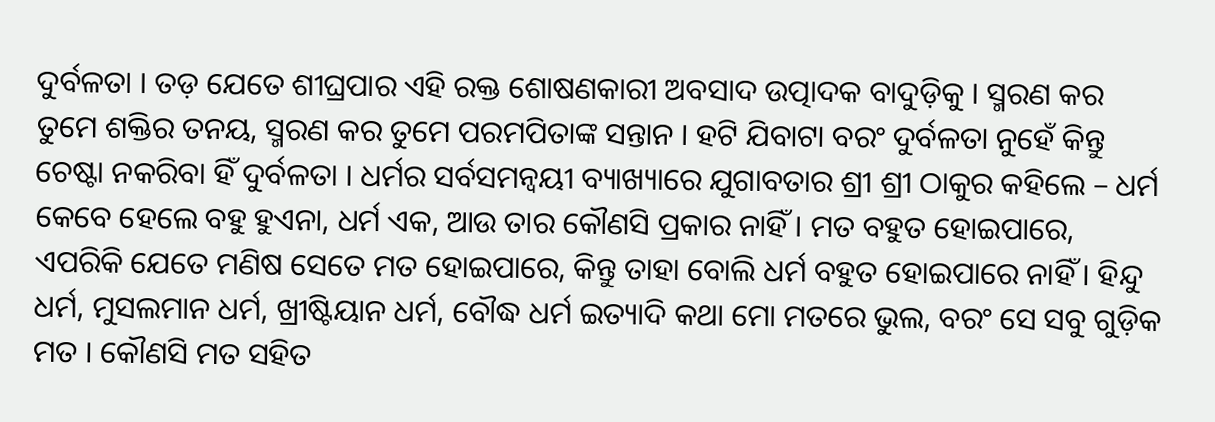ଦୁର୍ବଳତା । ତଡ଼ ଯେତେ ଶୀଘ୍ରପାର ଏହି ରକ୍ତ ଶୋଷଣକାରୀ ଅବସାଦ ଉତ୍ପାଦକ ବାଦୁଡ଼ିକୁ । ସ୍ମରଣ କର ତୁମେ ଶକ୍ତିର ତନୟ, ସ୍ମରଣ କର ତୁମେ ପରମପିତାଙ୍କ ସନ୍ତାନ । ହଟି ଯିବାଟା ବରଂ ଦୁର୍ବଳତା ନୁହେଁ କିନ୍ତୁ ଚେଷ୍ଟା ନକରିବା ହିଁ ଦୁର୍ବଳତା । ଧର୍ମର ସର୍ବସମନ୍ୱୟୀ ବ୍ୟାଖ୍ୟାରେ ଯୁଗାବତାର ଶ୍ରୀ ଶ୍ରୀ ଠାକୁର କହିଲେ – ଧର୍ମ କେବେ ହେଲେ ବହୁ ହୁଏନା, ଧର୍ମ ଏକ, ଆଉ ତାର କୌଣସି ପ୍ରକାର ନାହିଁ । ମତ ବହୁତ ହୋଇପାରେ, ଏପରିକି ଯେତେ ମଣିଷ ସେତେ ମତ ହୋଇପାରେ, କିନ୍ତୁ ତାହା ବୋଲି ଧର୍ମ ବହୁତ ହୋଇପାରେ ନାହିଁ । ହିନ୍ଦୁ ଧର୍ମ, ମୁସଲମାନ ଧର୍ମ, ଖ୍ରୀଷ୍ଟିୟାନ ଧର୍ମ, ବୌଦ୍ଧ ଧର୍ମ ଇତ୍ୟାଦି କଥା ମୋ ମତରେ ଭୁଲ, ବରଂ ସେ ସବୁ ଗୁଡ଼ିକ ମତ । କୌଣସି ମତ ସହିତ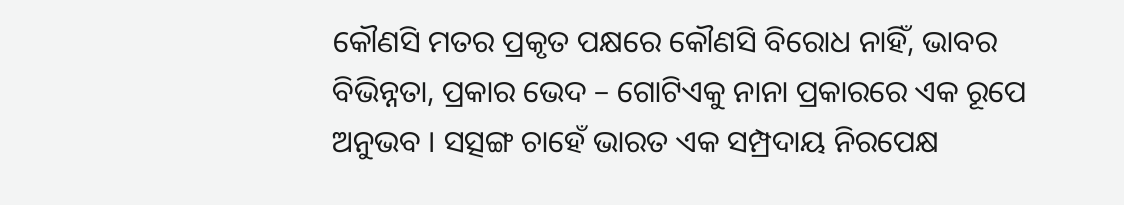କୌଣସି ମତର ପ୍ରକୃତ ପକ୍ଷରେ କୌଣସି ବିରୋଧ ନାହିଁ, ଭାବର ବିଭିନ୍ନତା, ପ୍ରକାର ଭେଦ – ଗୋଟିଏକୁ ନାନା ପ୍ରକାରରେ ଏକ ରୂପେ ଅନୁଭବ । ସତ୍ସଙ୍ଗ ଚାହେଁ ଭାରତ ଏକ ସମ୍ପ୍ରଦାୟ ନିରପେକ୍ଷ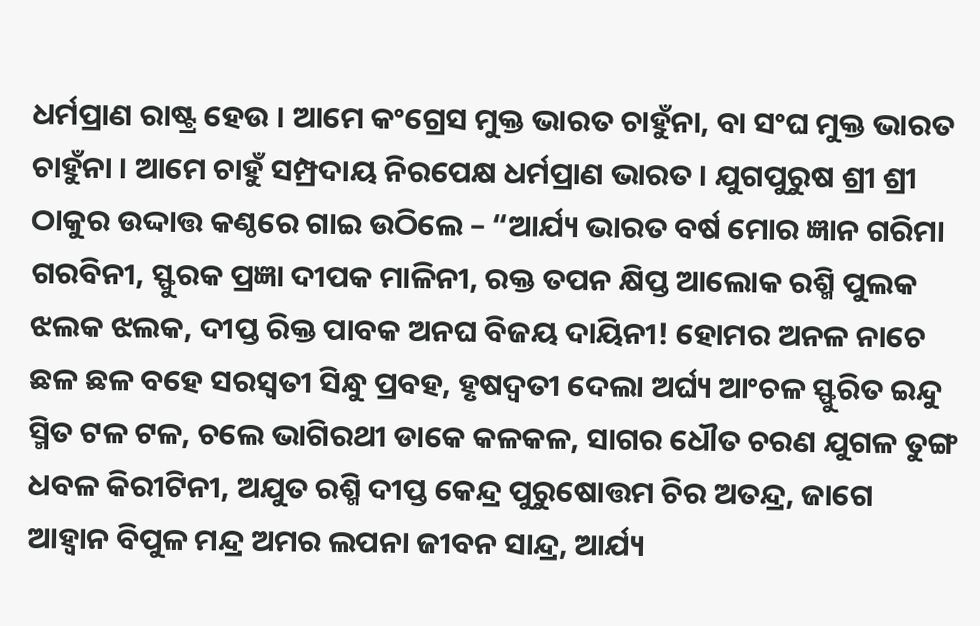ଧର୍ମପ୍ରାଣ ରାଷ୍ଟ୍ର ହେଉ । ଆମେ କଂଗ୍ରେସ ମୁକ୍ତ ଭାରତ ଚାହୁଁନା, ବା ସଂଘ ମୁକ୍ତ ଭାରତ ଚାହୁଁନା । ଆମେ ଚାହୁଁ ସମ୍ପ୍ରଦାୟ ନିରପେକ୍ଷ ଧର୍ମପ୍ରାଣ ଭାରତ । ଯୁଗପୁରୁଷ ଶ୍ରୀ ଶ୍ରୀ ଠାକୁର ଉଦ୍ଦାତ୍ତ କଣ୍ଠରେ ଗାଇ ଉଠିଲେ – “ଆର୍ଯ୍ୟ ଭାରତ ବର୍ଷ ମୋର ଜ୍ଞାନ ଗରିମା ଗରବିନୀ, ସ୍ଫୁରକ ପ୍ରଜ୍ଞା ଦୀପକ ମାଳିନୀ, ରକ୍ତ ତପନ କ୍ଷିପ୍ତ ଆଲୋକ ରଶ୍ମି ପୁଲକ ଝଲକ ଝଲକ, ଦୀପ୍ତ ରିକ୍ତ ପାବକ ଅନଘ ବିଜୟ ଦାୟିନୀ! ହୋମର ଅନଳ ନାଚେ ଛଳ ଛଳ ବହେ ସରସ୍ୱତୀ ସିନ୍ଧୁ ପ୍ରବହ, ହୃଷଦ୍ୱତୀ ଦେଲା ଅର୍ଘ୍ୟ ଆଂଚଳ ସ୍ଫୁରିତ ଇନ୍ଦୁ ସ୍ମିତ ଟଳ ଟଳ, ଚଲେ ଭାଗିରଥୀ ଡାକେ କଳକଳ, ସାଗର ଧୌତ ଚରଣ ଯୁଗଳ ତୁଙ୍ଗ ଧବଳ କିରୀଟିନୀ, ଅଯୁତ ରଶ୍ମି ଦୀପ୍ତ କେନ୍ଦ୍ର ପୁରୁଷୋତ୍ତମ ଚିର ଅତନ୍ଦ୍ର, ଜାଗେ ଆହ୍ୱାନ ବିପୁଳ ମନ୍ଦ୍ର ଅମର ଲପନା ଜୀବନ ସାନ୍ଦ୍ର, ଆର୍ଯ୍ୟ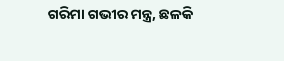ଗରିମା ଗଭୀର ମନ୍ତ୍ର, ଛଳକି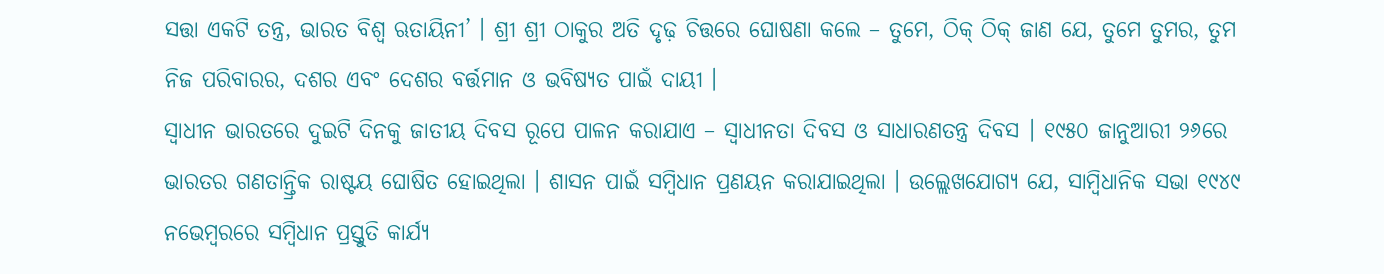ସତ୍ତା ଏକଟି ତନ୍ତ୍ର, ଭାରତ ବିଶ୍ୱ ଋତାୟିନୀ’ । ଶ୍ରୀ ଶ୍ରୀ ଠାକୁର ଅତି ଦୃଢ଼ ଚିତ୍ତରେ ଘୋଷଣା କଲେ – ତୁମେ, ଠିକ୍ ଠିକ୍ ଜାଣ ଯେ, ତୁମେ ତୁମର, ତୁମ ନିଜ ପରିବାରର, ଦଶର ଏବଂ ଦେଶର ବର୍ତ୍ତମାନ ଓ ଭବିଷ୍ୟତ ପାଇଁ ଦାୟୀ ।
ସ୍ୱାଧୀନ ଭାରତରେ ଦୁଇଟି ଦିନକୁ ଜାତୀୟ ଦିବସ ରୂପେ ପାଳନ କରାଯାଏ – ସ୍ୱାଧୀନତା ଦିବସ ଓ ସାଧାରଣତନ୍ତ୍ର ଦିବସ । ୧୯୫୦ ଜାନୁଆରୀ ୨୬ରେ ଭାରତର ଗଣତାନ୍ତ୍ରିକ ରାଷ୍ଟୟ ଘୋଷିତ ହୋଇଥିଲା । ଶାସନ ପାଇଁ ସମ୍ବିଧାନ ପ୍ରଣୟନ କରାଯାଇଥିଲା । ଉଲ୍ଲେଖଯୋଗ୍ୟ ଯେ, ସାମ୍ବିଧାନିକ ସଭା ୧୯୪୯ ନଭେମ୍ବରରେ ସମ୍ବିଧାନ ପ୍ରସ୍ତୁତି କାର୍ଯ୍ୟ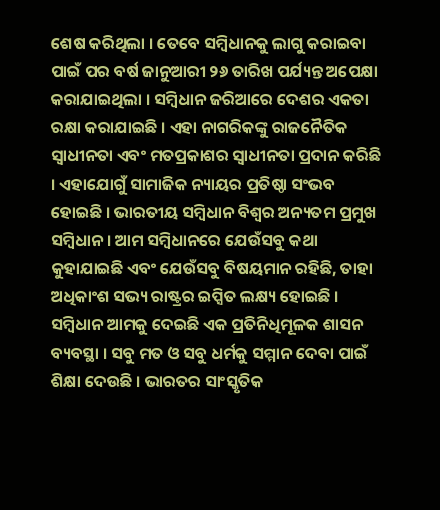ଶେଷ କରିଥିଲା । ତେବେ ସମ୍ବିଧାନକୁ ଲାଗୁ କରାଇବା ପାଇଁ ପର ବର୍ଷ ଜାନୁଆରୀ ୨୬ ତାରିଖ ପର୍ଯ୍ୟନ୍ତ ଅପେକ୍ଷା କରାଯାଇଥିଲା । ସମ୍ବିଧାନ ଜରିଆରେ ଦେଶର ଏକତା ରକ୍ଷା କରାଯାଇଛି । ଏହା ନାଗରିକଙ୍କୁ ରାଜନୈତିକ ସ୍ୱାଧୀନତା ଏବଂ ମତପ୍ରକାଶର ସ୍ୱାଧୀନତା ପ୍ରଦାନ କରିଛି । ଏହାଯୋଗୁଁ ସାମାଜିକ ନ୍ୟାୟର ପ୍ରତିଷ୍ଠା ସଂଭବ ହୋଇଛି । ଭାରତୀୟ ସମ୍ବିଧାନ ବିଶ୍ୱର ଅନ୍ୟତମ ପ୍ରମୁଖ ସମ୍ବିଧାନ । ଆମ ସମ୍ବିଧାନରେ ଯେଉଁସବୁ କଥା କୁହାଯାଇଛି ଏବଂ ଯେଉଁସବୁ ବିଷୟମାନ ରହିଛି, ତାହା ଅଧିକାଂଶ ସଭ୍ୟ ରାଷ୍ଟ୍ରର ଇପ୍ସିତ ଲକ୍ଷ୍ୟ ହୋଇଛି । ସମ୍ବିଧାନ ଆମକୁ ଦେଇଛି ଏକ ପ୍ରତିନିଧିମୂଳକ ଶାସନ ବ୍ୟବସ୍ଥା । ସବୁ ମତ ଓ ସବୁ ଧର୍ମକୁ ସମ୍ମାନ ଦେବା ପାଇଁ ଶିକ୍ଷା ଦେଉଛି । ଭାରତର ସାଂସ୍କୃତିକ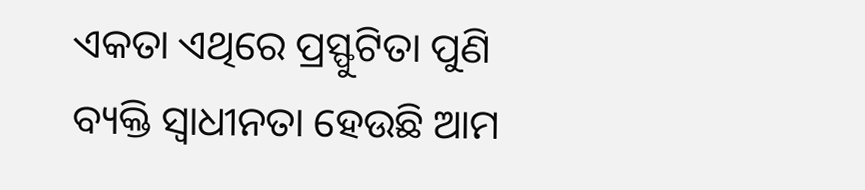ଏକତା ଏଥିରେ ପ୍ରସ୍ଫୁଟିତା ପୁଣି ବ୍ୟକ୍ତି ସ୍ୱାଧୀନତା ହେଉଛି ଆମ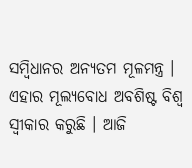ସମ୍ବିଧାନର ଅନ୍ୟତମ ମୂଳମନ୍ତ୍ର । ଏହାର ମୂଲ୍ୟବୋଧ ଅବଶିଷ୍ଟ ବିଶ୍ୱ ସ୍ୱୀକାର କରୁଛି । ଆଜି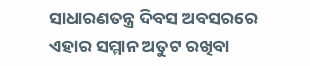ସାଧାରଣତନ୍ତ୍ର ଦିବସ ଅବସରରେ ଏହାର ସମ୍ମାନ ଅତୁଟ ରଖିବା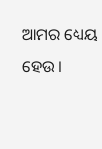ଆମର ଧ୍ୟେୟ ହେଉ ।